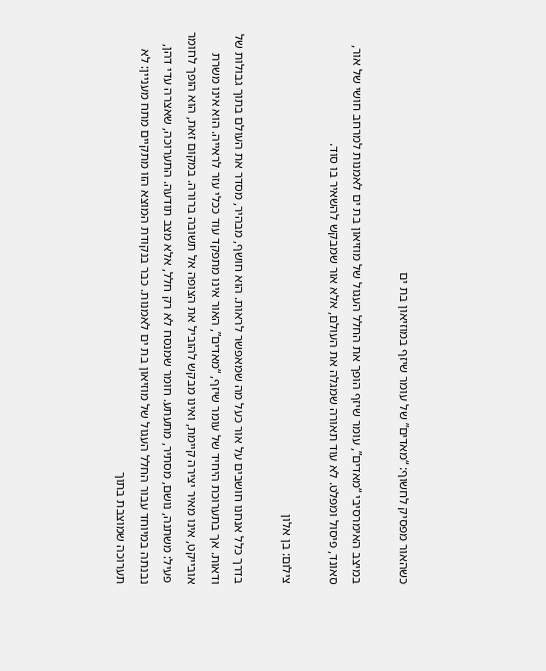כשהאור מפסיק לחשוף: “מאדים” של עומר שיזף במוזיאון בת ים

במיצב האימרסיבי “מאדים”, עומר שיזף הופך את החלל העגול של מוזיאון בת ים לאמנות למרחב חושי של אור, סאונד, פיסול ומפלט. לא עוד תאורה שמגלה את העולם, אלא אור שמבקש להשאיר בו סוד.

צילום: בן אלון

בדרך כלל אנחנו חושבים על אור כעל מה שמאפשר לראות. הוא חושף, מבהיר, מסדר את העולם בתוך גבולות של ודאות. אך בתערוכת היחיד של עומר שיזף, “מאדים”, האור אינו מתפקד עוד ככלי עזר לראייה. הוא אינו משרת אובייקט, אינו מאיר יצירה קיימת, ואינו מבקש להוביל את הצופה אל תשובה ברורה. במקום זאת, הוא הופך לחומר פעיל: משתנה, נושם, מסתיר, מתעתע. חומר שמנסח לא רק חלל, אלא מצב תודעה. התערוכה, שאצרה עדי דהן, נבנתה במיוחד עבור החלל העגול של מוזיאון בת ים לאמנות. כבר בנקודת המוצא הזו מתקיים מתח מעניין: לא תערוכה שמוצבת בתוך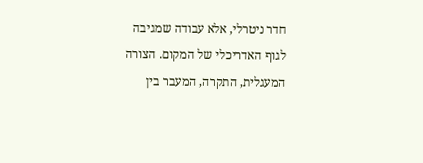חדר ניטרלי, אלא עבודה שמגיבה לגוף האדריכלי של המקום. הצורה המעגלית, התקרה, המעבר בין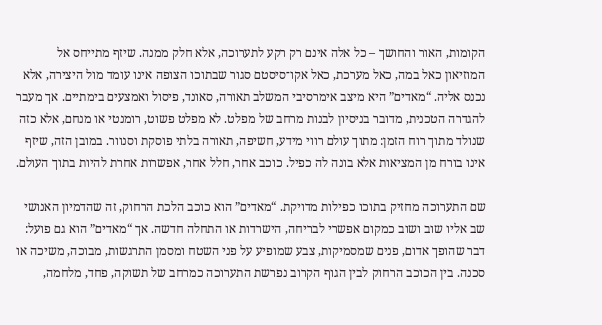הקומות, האור והחושך – כל אלה אינם רק רקע לתערוכה, אלא חלק ממנה. שיזף מתייחס אל המוזיאון כאל במה, כאל מערכת, כאל אקו־סיסטם סגור שבתוכו הצופה אינו עומד מול היצירה, אלא נכנס אליה. “מאדים” היא מיצב אימרסיבי המשלב תאורה, סאונד, פיסול ואמצעים בימתיים. אך מעבר להגדרה הטכנית, מדובר בניסיון לבנות מרחב של מפלט. לא מפלט פשוט, רומנטי או מנחם, אלא כזה שנולד מתוך רוח הזמן: מתוך עולם רווי מידע, חשיפה, תאורה בלתי פוסקת וסנוור. במובן הזה, שיזף אינו בורח מן המציאות אלא בונה לה כפיל. כוכב אחר, חלל אחר, אפשרות אחרת להיות בתוך העולם.

שם התערוכה מחזיק בתוכו כפילות מדויקת. “מאדים” הוא כוכב הלכת הרחוק, זה שהדמיון האנושי שב אליו שוב ושוב כמקום אפשרי לבריחה, הישרדות או התחלה חדשה. אך “מאדים” הוא גם פועל: דבר שהופך אדום, פנים שמסמיקות, צבע שמופיע על פני השטח ומסמן התרגשות, מבוכה, משיכה או סכנה. בין הכוכב הרחוק לבין הגוף הקרוב נפרשת התערוכה כמרחב של תשוקה, פחד, מלחמה,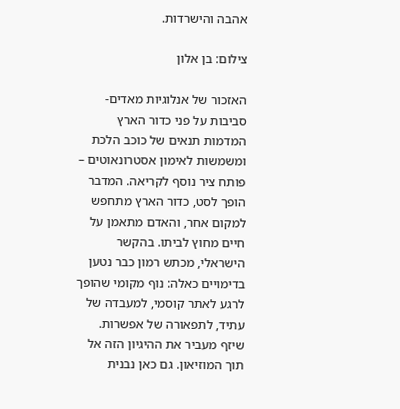אהבה והישרדות.

צילום: בן אלון

האזכור של אנלוגיות מאדים- סביבות על פני כדור הארץ המדמות תנאים של כוכב הלכת ומשמשות לאימון אסטרונאוטים – פותח ציר נוסף לקריאה. המדבר הופך לסט, כדור הארץ מתחפש למקום אחר, והאדם מתאמן על חיים מחוץ לביתו. בהקשר הישראלי, מכתש רמון כבר נטען בדימויים כאלה: נוף מקומי שהופך לרגע לאתר קוסמי, למעבדה של עתיד, לתפאורה של אפשרות. שיזף מעביר את ההיגיון הזה אל תוך המוזיאון. גם כאן נבנית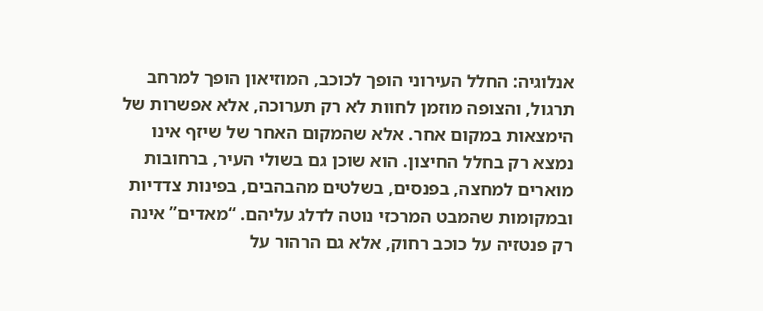אנלוגיה: החלל העירוני הופך לכוכב, המוזיאון הופך למרחב תרגול, והצופה מוזמן לחוות לא רק תערוכה, אלא אפשרות של הימצאות במקום אחר. אלא שהמקום האחר של שיזף אינו נמצא רק בחלל החיצון. הוא שוכן גם בשולי העיר, ברחובות מוארים למחצה, בפנסים, בשלטים מהבהבים, בפינות צדדיות ובמקומות שהמבט המרכזי נוטה לדלג עליהם. “מאדים” אינה רק פנטזיה על כוכב רחוק, אלא גם הרהור על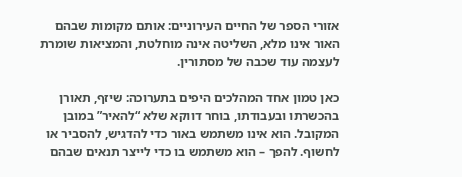אזורי הספר של החיים העירוניים: אותם מקומות שבהם האור אינו מלא, השליטה אינה מוחלטת, והמציאות שומרת לעצמה עוד שכבה של מסתורין.

כאן טמון אחד המהלכים היפים בתערוכה: שיזף, תאורן בהכשרתו ובעבודתו, בוחר דווקא שלא “להאיר” במובן המקובל. הוא אינו משתמש באור כדי להדגיש, להסביר או לחשוף. להפך – הוא משתמש בו כדי לייצר תנאים שבהם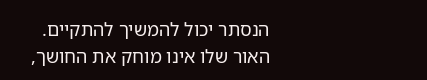הנסתר יכול להמשיך להתקיים. האור שלו אינו מוחק את החושך,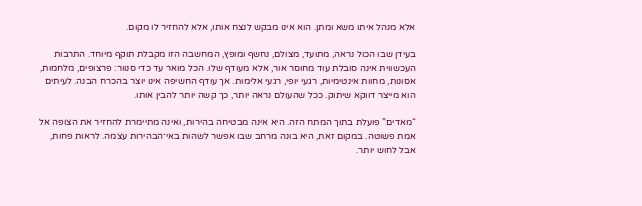אלא מנהל איתו משא ומתן. הוא אינו מבקש לנצח אותו, אלא להחזיר לו מקום.

בעידן שבו הכול נראה, מתועד, מצולם, נחשף ומופץ, המחשבה הזו מקבלת תוקף מיוחד. התרבות העכשווית אינה סובלת עוד מחוסר אור, אלא מעודף שלו. הכל מואר עד כדי סנוור: פרצופים, מלחמות, אסונות, מחוות אינטימיות, רגעי יופי, רגעי אלימות. אך עודף החשיפה אינו יוצר בהכרח הבנה. לעיתים הוא מייצר דווקא שיתוק. ככל שהעולם נראה יותר, כך קשה יותר להבין אותו.

“מאדים” פועלת בתוך המתח הזה. היא אינה מבטיחה בהירות, ואינה מתיימרת להחזיר את הצופה אל אמת פשוטה. במקום זאת, היא בונה מרחב שבו אפשר לשהות באי־הבהירות עצמה. לראות פחות, אבל לחוש יותר.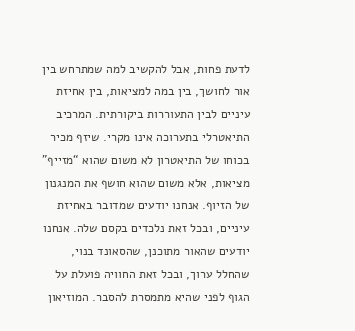לדעת פחות, אבל להקשיב למה שמתרחש בין אור לחושך, בין במה למציאות, בין אחיזת עיניים לבין התעוררות ביקורתית. המרכיב התיאטרלי בתערוכה אינו מקרי. שיזף מכיר בכוחו של התיאטרון לא משום שהוא “מזייף” מציאות, אלא משום שהוא חושף את המנגנון של הזיוף. אנחנו יודעים שמדובר באחיזת עיניים, ובכל זאת נלכדים בקסם שלה. אנחנו יודעים שהאור מתוכנן, שהסאונד בנוי, שהחלל ערוך, ובכל זאת החוויה פועלת על הגוף לפני שהיא מתמסרת להסבר. המוזיאון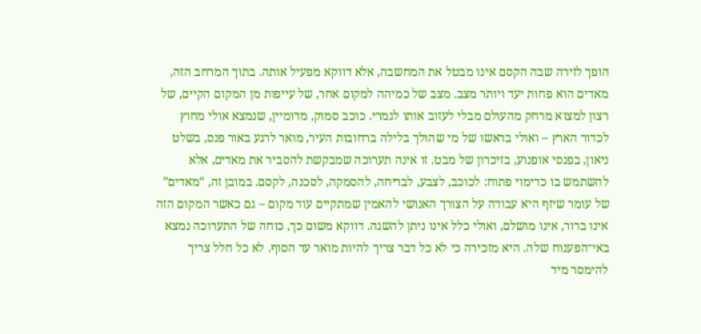הופך לזירה שבה הקסם אינו מבטל את המחשבה, אלא דווקא מפעיל אותה. בתוך המרחב הזה, מאדים הוא פחות יעד ויותר מצב. מצב של כמיהה למקום אחר, של עייפות מן המקום הקיים, של רצון למצוא מרחק מהעולם מבלי לעזוב אותו לגמרי. כוכב סמוק, מדומיין, שנמצא אולי מחוץ לכדור הארץ – ואולי בראשו של מי שהולך בלילה ברחובות העיר, מואר לרגע באור פנס, בשלט ניאון, בפנסי אופנוע, בזיכרון של מבט. זו אינה תערוכה שמבקשת להסביר את מאדים, אלא להשתמש בו כדימוי פתוח: לכוכב, לצבע, לבריחה, להסמקה, לסכנה, לקסם. במובן זה, “מאדים” של עומר שיזף היא עבודה על הצורך האנושי להאמין שמתקיים עוד מקום – גם כאשר המקום הזה אינו ברור, אינו מושלם, ואולי כלל אינו ניתן להשגה. דווקא משום כך, כוחה של התערוכה נמצא באי־הפענוח שלה. היא מזכירה כי לא כל דבר צריך להיות מואר עד הסוף. לא כל חלל צריך להימסר מיד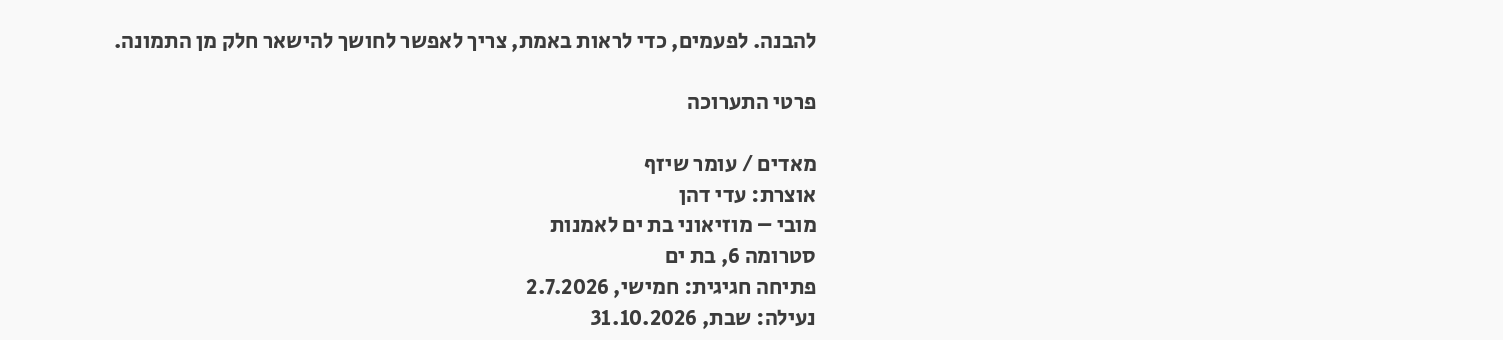להבנה. לפעמים, כדי לראות באמת, צריך לאפשר לחושך להישאר חלק מן התמונה.

פרטי התערוכה

מאדים / עומר שיזף
אוצרת: עדי דהן
מובי – מוזיאוני בת ים לאמנות
סטרומה 6, בת ים
פתיחה חגיגית: חמישי, 2.7.2026
נעילה: שבת, 31.10.2026